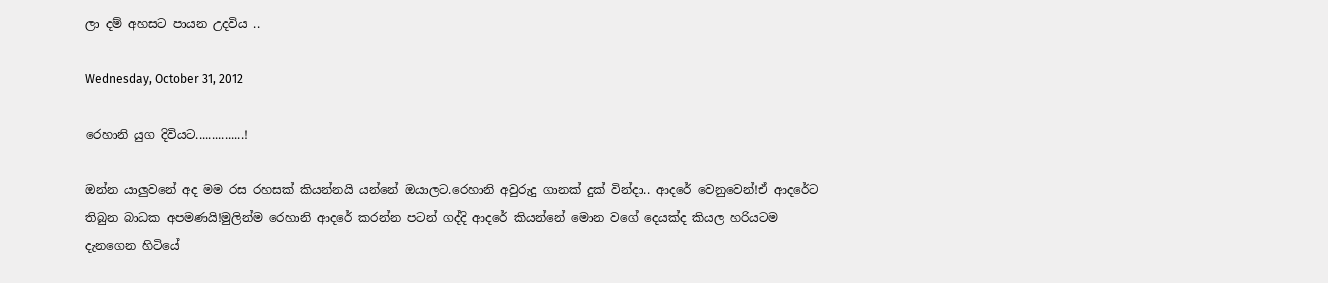ලා දම් අහසට පායන උදවිය ..

Wednesday, October 31, 2012

රෙහානි යුග දිවියට...............!

ඔන්න යාලුවනේ අද මම රස රහසක් කියන්නයි යන්නේ ඔයාලට.රෙහානි අවුරුදු ගානක් දුක් වින්දා.. ආදරේ වෙනුවෙන්!ඒ ආදරේට තිබුන බාධක අපමණයි!මුලින්ම රෙහානි ආදරේ කරන්න පටන් ගද්දි ආදරේ කියන්නේ මොන වගේ දෙයක්ද කියල හරියටම දැනගෙන හිටියේ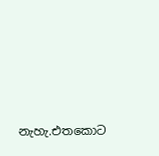නැහැ.එතකොට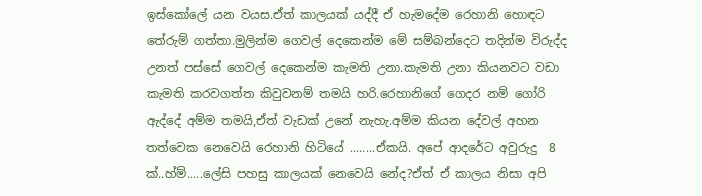ඉස්කෝලේ යන වයස.ඒත් කාලයක් යද්දී ඒ හැමදේම රෙහානි හොඳට තේරුම් ගත්තා.මුලින්ම ගෙවල් දෙකෙන්ම මේ සම්බන්දෙට තදින්ම විරුද්ද උනත් පස්සේ ගෙවල් දෙකෙන්ම කැමති උනා.කැමති උනා කියනවට වඩා කැමති කරවගත්ත කිවුවනම් තමයි හරි.රෙහානිගේ ගෙදර නම් ගෝරි ඇද්දේ අම්ම තමයි,ඒත් වැඩක් උනේ නැහැ.අම්ම කියන දේවල් අහන තත්වෙක නෙවෙයි රෙහානි හිටියේ ........ඒකයි. අපේ ආදරේට අවුරුදු  8 ක්..හ්ම්.....ලේසි පහසු කාලයක් නෙවෙයි නේද?ඒත් ඒ කාලය නිසා අපි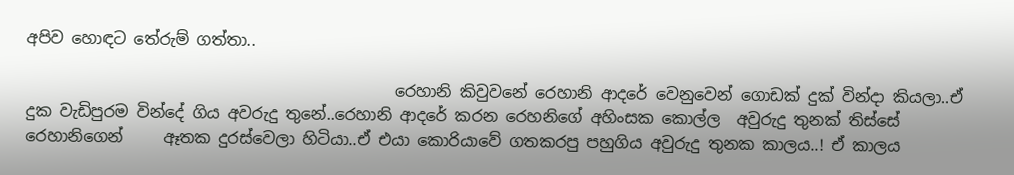අපිව හොඳට තේරුම් ගත්තා..

                                              රෙහානි කිවුවනේ රෙහානි ආදරේ වෙනුවෙන් ගොඩක් දුක් වින්දා කියලා..ඒ දුක වැඩිපුරම වින්දේ ගිය අවරුදු තුනේ..රෙහානි ආදරේ කරන රෙහනිගේ අහිංසක කොල්ල  අවුරුදු තුනක් තිස්සේ රෙහානිගෙන්     ඈතක දුරස්වෙලා හිටියා..ඒ එයා කොරියාවේ ගතකරපු පහුගිය අවුරුදු තුනක කාලය..! ඒ කාලය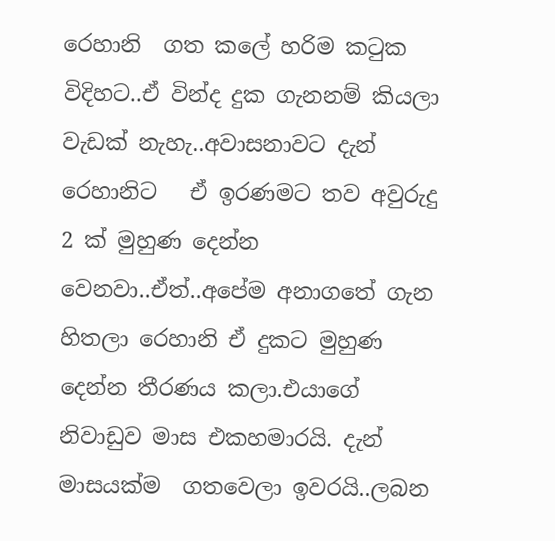රෙහානි  ගත කලේ හරිම කටුක විදිහට..ඒ වින්ද දුක ගැනනම් කියලා වැඩක් නැහැ..අවාසනාවට දැන් රෙහානිට   ඒ ඉරණමට තව අවුරුදු 2 ක් මුහුණ දෙන්න වෙනවා..ඒත්..අපේම අනාගතේ ගැන හිතලා රෙහානි ඒ දුකට මුහුණ දෙන්න තීරණය කලා.එයාගේ නිවාඩුව මාස එකහමාරයි. දැන්  මාසයක්ම  ගතවෙලා ඉවරයි..ලබන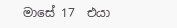මාසේ 17  එයා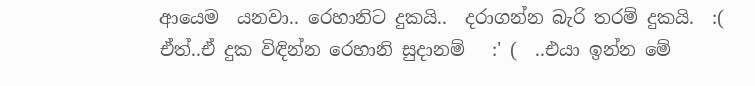ආයෙම  යනවා.. රෙහානිට දුකයි..  දරාගන්න බැරි තරම් දුකයි.  :(  ඒත්..ඒ දුක විඳින්න රෙහානි සුදානම්   :' (  ..එයා ඉන්න මේ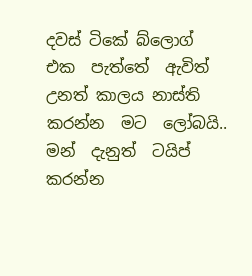දවස් ටිකේ බ්ලොග්  එක  පැත්තේ  ඇවිත් උනත් කාලය නාස්ති කරන්න  මට  ලෝබයි.. මන්  දැනුත්  ටයිප් කරන්න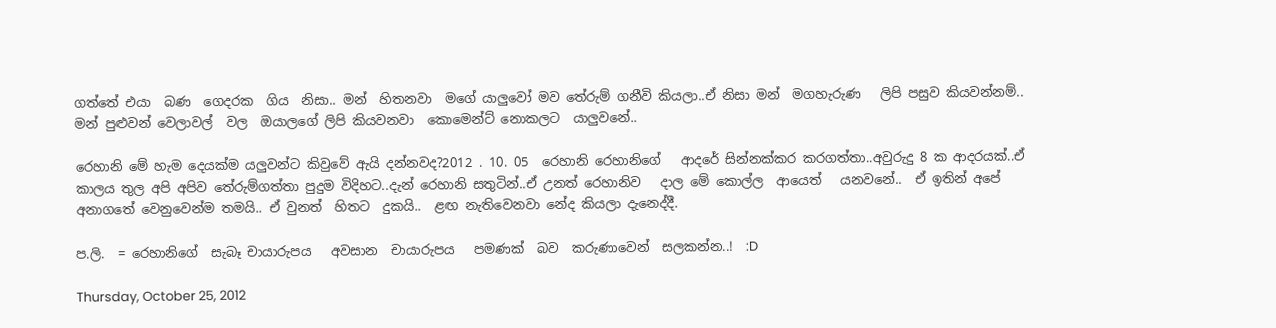ගත්තේ එයා  බණ  ගෙදරක  ගිය  නිසා.. මන්  හිතනවා  මගේ යාලුවෝ මව තේරුම් ගනීවි කියලා..ඒ නිසා මන්  මගහැරුණ   ලිපි පසුව කියවන්නම්.. මන් පුළුවන් වෙලාවල්  වල  ඔයාලගේ ලිපි කියවනවා  කොමෙන්ට් නොකලට  යාලුවනේ..

රෙහානි මේ හැම දෙයක්ම යලුවන්ට කිවුවේ ඇයි දන්නවද?2012 . 10. 05  රෙහානි රෙහානිගේ   ආදරේ සින්නක්කර කරගත්තා..අවුරුදු 8 ක ආදරයක්..ඒ කාලය තුල අපි අපිව තේරුම්ගත්තා පුදුම විදිහට..දැන් රෙහානි සතුටින්..ඒ උනත් රෙහානිව   දාල මේ කොල්ල  ආයෙත්   යනවනේ..  ඒ ඉතින් අපේ අනාගතේ වෙනුවෙන්ම තමයි.. ඒ වුනත්  හිතට  දුකයි..  ළඟ නැතිවෙනවා නේද කියලා දැනෙද්දී.

ප.ලි.  = රෙහානිගේ  සැබෑ චායාරුපය   අවසාන  චායාරුපය   පමණක්  බව  කරුණාවෙන්  සලකන්න..!  :D

Thursday, October 25, 2012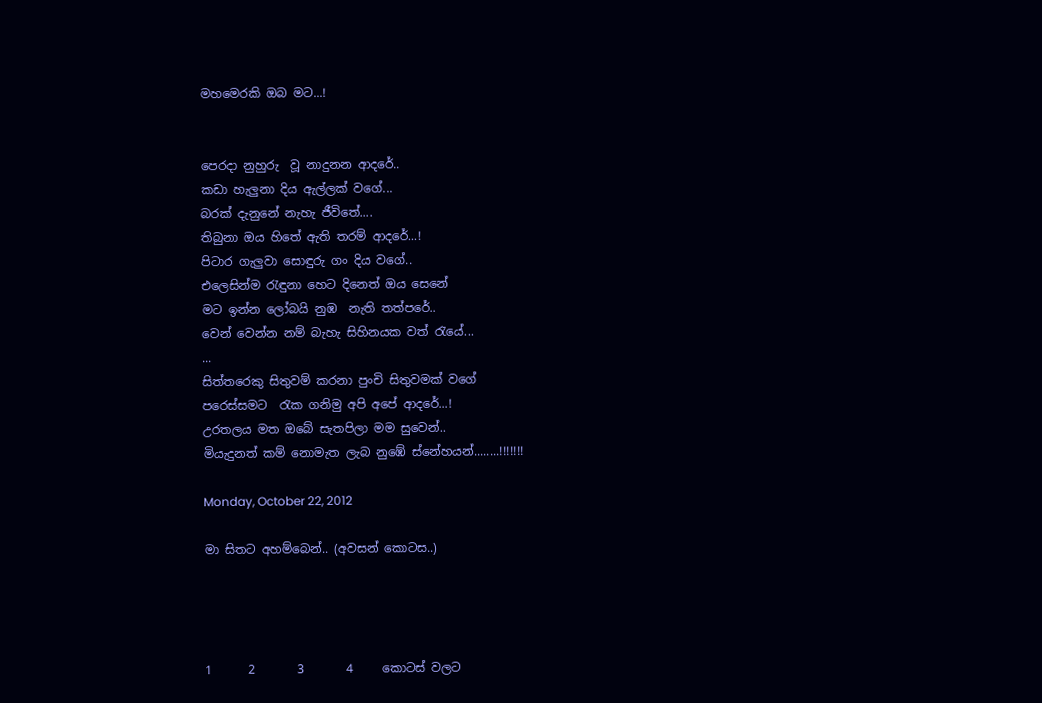මහමෙරකි ඔබ මට...!


පෙරදා නුහුරු  වූ නාදුනන ආදරේ..
කඩා හැලුනා දිය ඇල්ලක් වගේ...
බරක් දැනුනේ නැහැ ජීවිතේ....
තිබුනා ඔය හිතේ ඇති තරම් ආදරේ...!
පිටාර ගැලුවා සොඳුරු ගං දිය වගේ..
එලෙසින්ම රැඳුනා හෙට දිනෙත් ඔය සෙනේ
මට ඉන්න ලෝබයි නුඹ  නැති තත්පරේ..
වෙන් වෙන්න නම් බැහැ සිහිනයක වත් රැයේ...
...
සිත්තරෙකු සිතුවම් කරනා පුංචි සිතුවමක් වගේ
පරෙස්සමට  රැක ගනිමු අපි අපේ ආදරේ...!
උරතලය මත ඔබේ සැතපිලා මම සුවෙන්..
මියැදුනත් කම් නොමැත ලැබ නුඹේ ස්නේහයන්........!!!!!!!

Monday, October 22, 2012

මා සිතට අහම්බෙන්.. (අවසන් කොටස..)




1      2       3       4     කොටස් වලට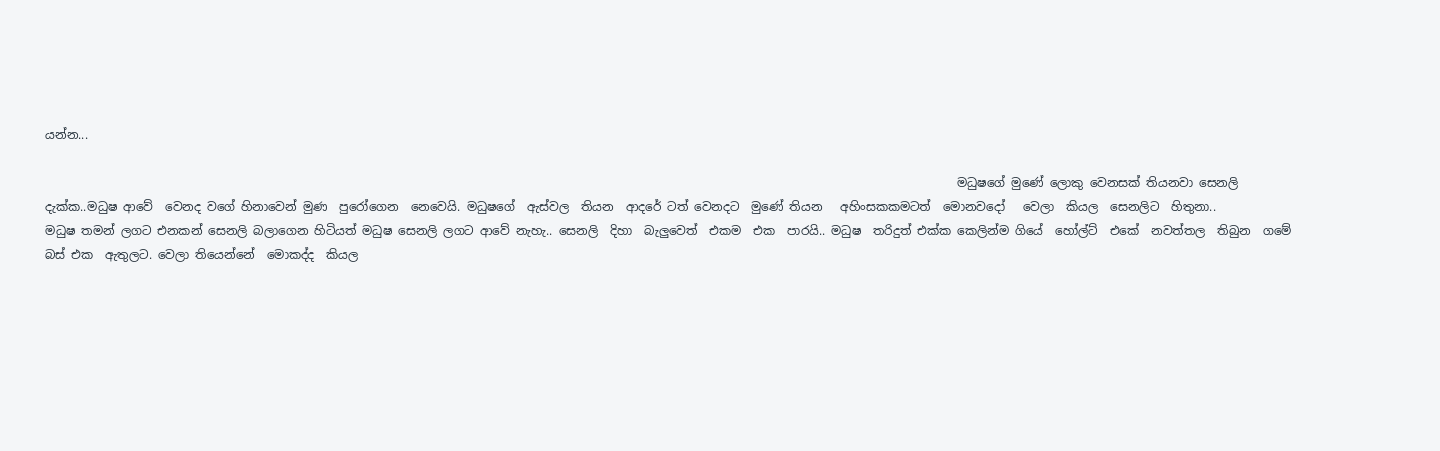යන්න...

                                                                                                                                                        මධුෂගේ මුණේ ලොකු වෙනසක් තියනවා සෙනලි දැක්ක..මධුෂ ආවේ  වෙනද වගේ හිනාවෙන් මුණ  පුරෝගෙන  නෙවෙයි. මධුෂගේ  ඇස්වල  තියන  ආදරේ ටත් වෙනදට  මුණේ තියන   අහිංසකකමටත්  මොනවදෝ   වෙලා  කියල  සෙනලිට  හිතුනා..                                                                                                                                                 මධුෂ තමන් ලගට එනකන් සෙනලි බලාගෙන හිටියත් මධුෂ සෙනලි ලගට ආවේ නැහැ.. සෙනලි  දිහා  බැලුවෙත්  එකම  එක  පාරයි.. මධුෂ  තරිදුත් එක්ක කෙලින්ම ගියේ  හෝල්ට්  එකේ  නවත්තල  තිබුන  ගමේ   බස් එක  ඇතුලට. වෙලා තියෙන්නේ  මොකද්ද  කියල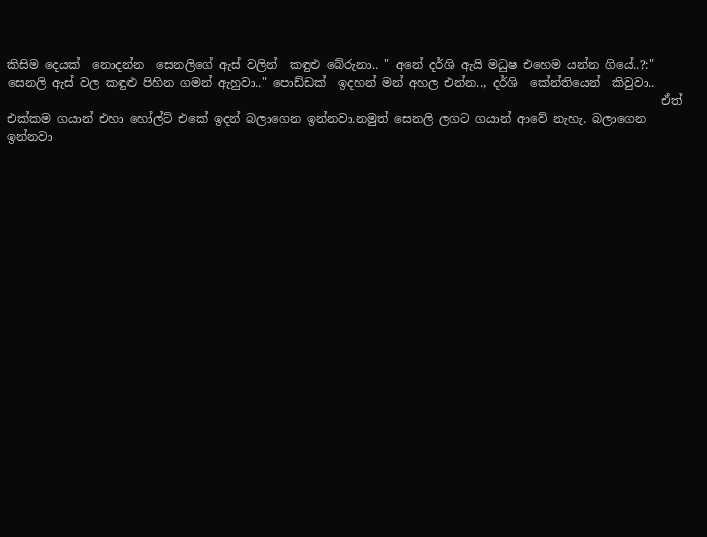කිසිම දෙයක්  නොදන්න  සෙනලිගේ ඇස් වලින්  කඳුළු බේරුනා.. " අනේ දර්ශි ඇයි මධුෂ එහෙම යන්න ගියේ..?:" සෙනලි ඇස් වල කඳුළු පිහින ගමන් ඇහුවා.." පොඩ්ඩක්  ඉදහන් මන් අහල එන්න.., දර්ශි  කේන්තියෙන්  කිවුවා..
                                                                                                             ඒත් එක්කම ගයාන් එහා හෝල්ට් එකේ ඉදන් බලාගෙන ඉන්නවා.නමුත් සෙනලි ලගට ගයාන් ආවේ නැහැ. බලාගෙන ඉන්නවා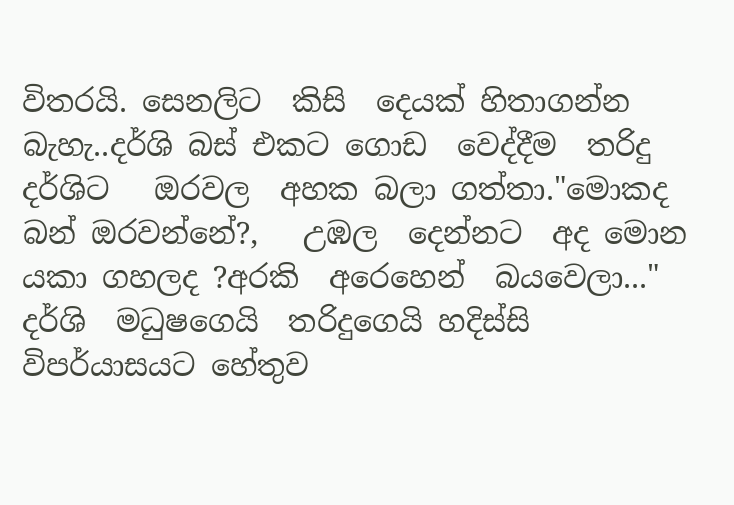විතරයි. සෙනලිට  කිසි  දෙයක් හිතාගන්න  බැහැ..දර්ශි බස් එකට ගොඩ  වෙද්දීම  තරිදු  දර්ශිට   ඔරවල  අහක බලා ගත්තා."මොකද බන් ඔරවන්නේ?,   උඹල  දෙන්නට  අද මොන යකා ගහලද ?අරකි  අරෙහෙන්  බයවෙලා..." දර්ශි  මධුෂගෙයි  තරිදුගෙයි හදිස්සි  විපර්යාසයට හේතුව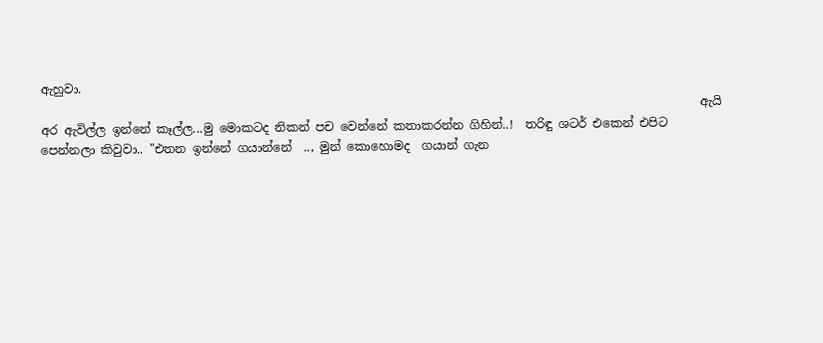ඇහුවා.
                                                                                                              ඇයි අර ඇවිල්ල ඉන්නේ කෑල්ල...මු මොකටද නිකන් පච වෙන්නේ කතාකරන්න ගිහින්..!  තරිඳු ශටර් එකෙන් එපිට පෙන්නලා කිවුවා.. "එතන ඉන්නේ ගයාන්නේ  .., මුන් කොහොමද  ගයාන් ගැන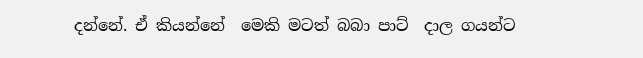දන්නේ. ඒ කියන්නේ  මෙකි මටත් බබා පාට්  දාල ගයන්ට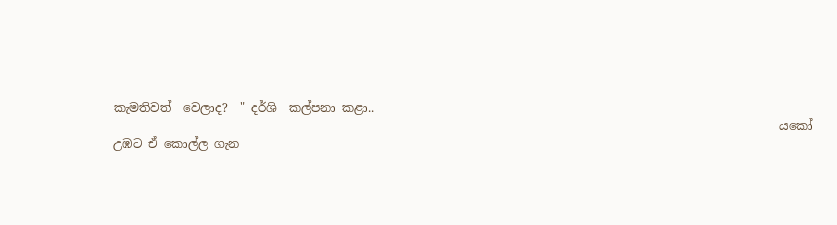කැමතිවත්  වෙලාද?  " දර්ශි  කල්පනා කළා..
                                                                                                               යකෝ උඹට ඒ කොල්ල ගැන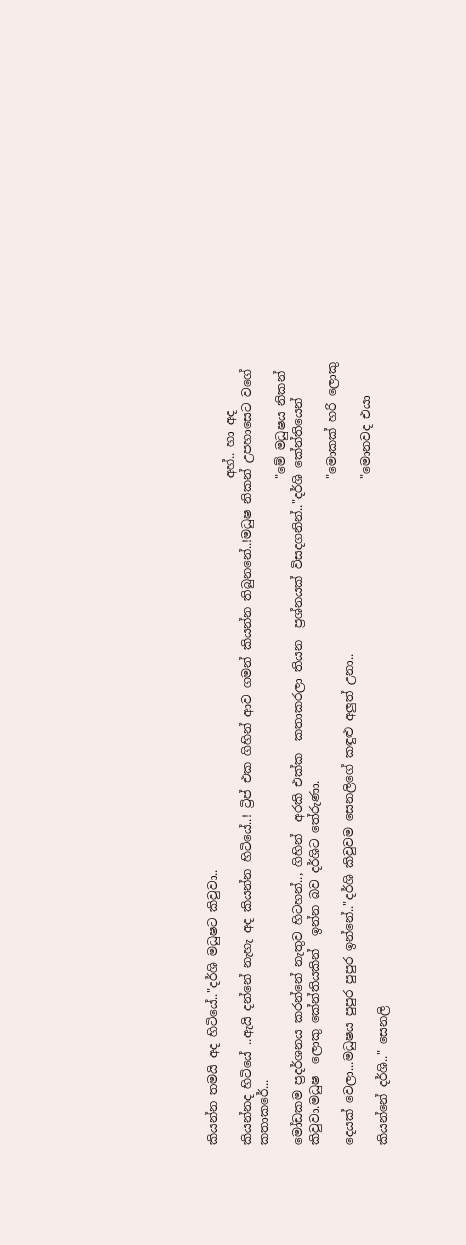කියන්න තමයි අද හිටියේ.."දර්ශි මධුෂට කිවුවා..
                                                                                                               අහ්.. හා අද  කියන්නද හිටියේ ..ඇයි දන්නේ නැහැ අද කියන්න හිටියේ..! ට්‍රිප් එක ගිහින් ආව ගමන් කියන්න තිබුනනේ..!මධුෂ නිකන් උපහාසෙට වගේ කතාකරේ...
                                                                                                               "මේ මධුෂය නිකන් මෝඩකම ප්‍රදර්ශනය කරන්නේ නැතුව හිටහන්.., ගිහින්  අරකි එක්ක  කතාකරලා තියන  ප්‍රශ්නයක් විසදගනින්.."දර්ශි කේන්තියෙන්  කිවුවා.මධුෂ  ලොකු කේන්තියකින්  ඉන්න බව දර්ශිට තේරුණා.
                                                                                                               "මොකක් හරි ලොකු දෙයක් වෙලා...මධුෂය පුපුර පුපුර ඉන්නේ.."දර්ශි කිවුවම සෙනලිගේ කඳුළු අලුත් උනා..
                                                                                                               "මොනවද එයා කියන්නේ දර්ශි.." සෙනලි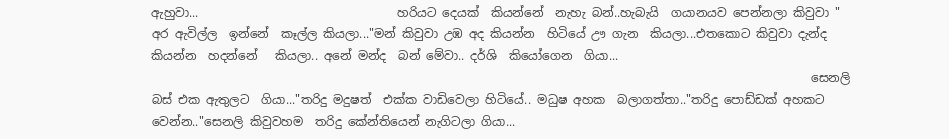ඇහුවා...                                 හරියට දෙයක්  කියන්නේ  නැහැ බන්..හැබැයි  ගයානයව පෙන්නලා කිවුවා " අර ඇවිල්ල  ඉන්නේ  කෑල්ල කියලා..."මන් කිවුවා උඹ අද කියන්න  හිටියේ ඌ ගැන  කියලා...එතකොට කිවුවා දැන්ද  කියන්න  හදන්නේ   කියලා.. අනේ මන්ද  බන් මේවා.. දර්ශි  කියෝගෙන  ගියා...
                                                                                                              සෙනලි බස් එක ඇතුලට  ගියා..."තරිදු මදුෂත්  එක්ක වාඩිවෙලා හිටියේ.. මධුෂ අහක  බලාගත්තා.."තරිදු පොඩ්ඩක් අහකට  වෙන්න.."සෙනලි කිවුවහම  තරිදු කේන්තියෙන් නැගිටලා ගියා...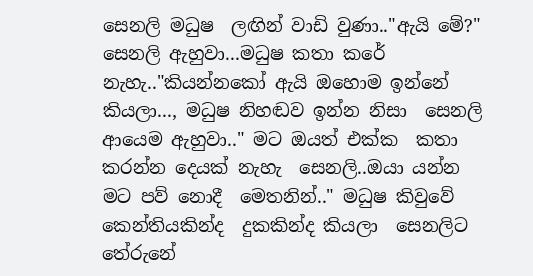සෙනලි මධුෂ  ලඟින් වාඩි වුණා.."ඇයි මේ?"  සෙනලි ඇහුවා...මධුෂ කතා කරේ නැහැ.."කියන්නකෝ ඇයි ඔහොම ඉන්නේ කියලා..., මධුෂ නිහඬව ඉන්න නිසා  සෙනලි ආයෙම ඇහුවා.." මට ඔයත් එක්ක  කතා කරන්න දෙයක් නැහැ  සෙනලි..ඔයා යන්න  මට පව් නොදී  මෙතනින්.." මධුෂ කිවුවේ කෙන්තියකින්ද  දුකකින්ද කියලා  සෙනලිට තේරුනේ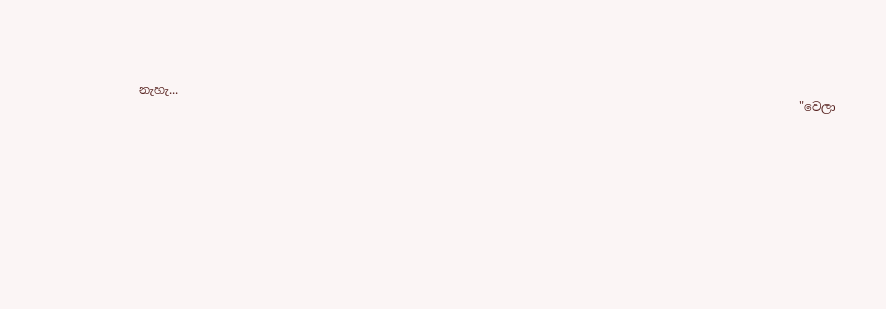නැහැ...
                                                                                                              "වෙලා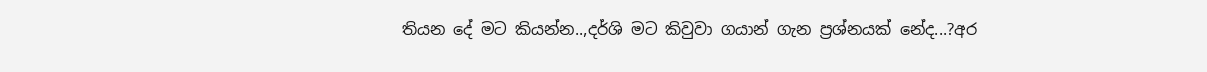තියන දේ මට කියන්න..,දර්ශි මට කිවුවා ගයාන් ගැන ප්‍රශ්නයක් නේද...?අර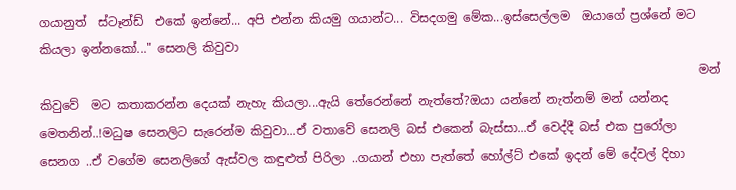ගයානුත්  ස්ටෑන්ඩ්  එකේ ඉන්නේ... අපි එන්න කියමු ගයාන්ට... විසදගමු මේක...ඉස්සෙල්ලම  ඔයාගේ ප්‍රශ්නේ මට කියලා ඉන්නකෝ..." සෙනලි කිවුවා
                                                                                                              මන් කිවුවේ  මට කතාකරන්න දෙයක් නැහැ කියලා...ඇයි තේරෙන්නේ නැත්තේ?ඔයා යන්නේ නැත්නම් මන් යන්නද මෙතනින්..!මධුෂ සෙනලිට සැරෙන්ම කිවුවා...ඒ වතාවේ සෙනලි බස් එකෙන් බැස්සා...ඒ වෙද්දී බස් එක පුරෝලා සෙනග ..ඒ වගේම සෙනලිගේ ඇස්වල කඳුළුත් පිරිලා ..ගයාන් එහා පැත්තේ හෝල්ට් එකේ ඉදන් මේ දේවල් දිහා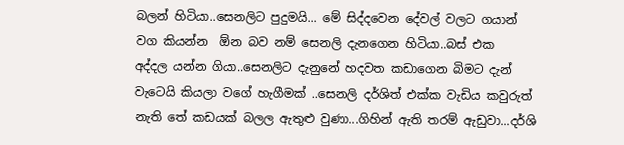බලන් හිටියා..සෙනලිට පුදුමයි... මේ සිද්දවෙන දේවල් වලට ගයාන් වග කියන්න  ඕන බව නම් සෙනලි දැනගෙන හිටියා..බස් එක  අද්දල යන්න ගියා..සෙනලිට දැනුනේ හදවත කඩාගෙන බිමට දැන් වැටෙයි කියලා වගේ හැගීමක් ..සෙනලි දර්ශිත් එක්ක වැඩිය කවුරුත් නැති තේ කඩයක් බලල ඇතුළු වුණා...ගිහින් ඇති තරම් ඇඩුවා...දර්ශි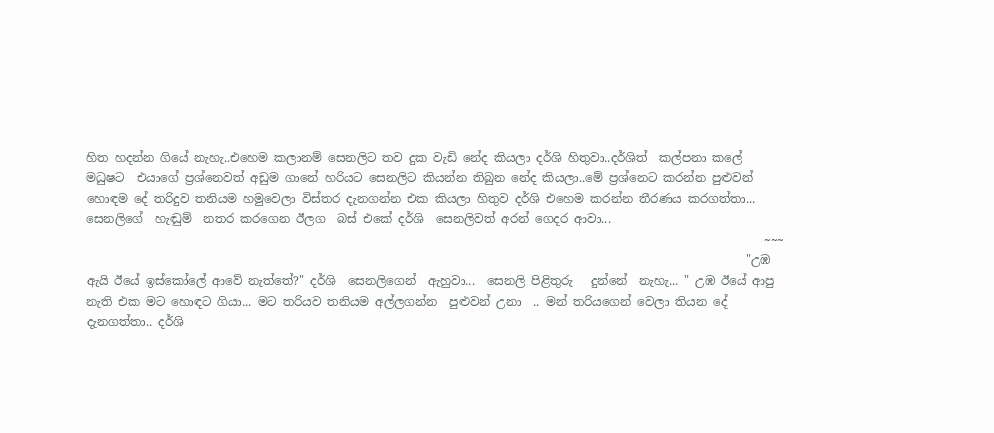හිත හදන්න ගියේ නැහැ..එහෙම කලානම් සෙනලිට තව දුක වැඩි නේද කියලා දර්ශි හිතුවා..දර්ශිත්  කල්පනා කලේ මධුෂට  එයාගේ ප්‍රශ්නෙවත් අඩුම ගානේ හරියට සෙනලිට කියන්න තිබුන නේද කියලා..මේ ප්‍රශ්නෙට කරන්න පුළුවන් හොඳම දේ තරිදුව තනියම හමුවෙලා විස්තර දැනගන්න එක කියලා හිතුව දර්ශි එහෙම කරන්න තීරණය කරගත්තා...  සෙනලිගේ  හැඬුම්  නතර කරගෙන ඊලග  බස් එකේ දර්ශි  සෙනලිවත් අරන් ගෙදර ආවා...
                                                                                                                 ~~~
                                                                                                              "උඹ ඇයි ඊයේ ඉස්කෝලේ ආවේ නැත්තේ?" දර්ශි  සෙනලිගෙන්  ඇහුවා...  සෙනලි පිළිතුරු   දුන්නේ  නැහැ... " උඹ ඊයේ ආපු  නැති එක මට හොඳට ගියා... මට තරියව තනියම අල්ලගන්න  පුළුවන් උනා  .. මන් තරියගෙන් වෙලා තියන දේ දැනගත්තා.. දර්ශි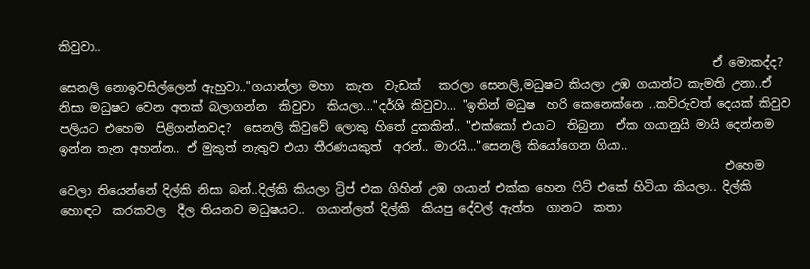කිවුවා..
                                                                                                             ඒ මොකද්ද? සෙනලි නොඉවසිල්ලෙන් ඇහුවා.."ගයාන්ලා මහා  කැත  වැඩක්   කරලා සෙනලි,මධුෂට කියලා උඹ ගයාන්ට කැමති උනා..ඒ නිසා මධුෂට වෙන අතක් බලාගන්න  කිවුවා  කියලා..."දර්ශි කිවුවා... "ඉතින් මධුෂ  හරි කෙනෙක්නෙ ..කව්රුවත් දෙයක් කිවුව පලියට එහෙම  පිළිගන්නවද?  සෙනලි කිවුවේ ලොකු හිතේ දුකකින්.. "එක්කෝ එයාට  තිබුනා  ඒක ගයානුයි මායි දෙන්නම  ඉන්න තැන අහන්න.. ඒ මුකුත් නැතුව එයා තීරණයකුත්  අරන්.. මාරයි..."සෙනලි කියෝගෙන ගියා..
                                                                                                               එහෙම වෙලා තියෙන්නේ දිල්කි නිසා බන්..දිල්කි කියලා ට්‍රිප් එක ගිහින් උඹ ගයාන් එක්ක හෙන ෆිට් එකේ හිටියා කියලා.. දිල්කි හොඳට  කරකවල  දීල තියනව මධුෂයට..  ගයාන්ලත් දිල්කි  කියපු දේවල් ඇත්ත  ගානට  කතා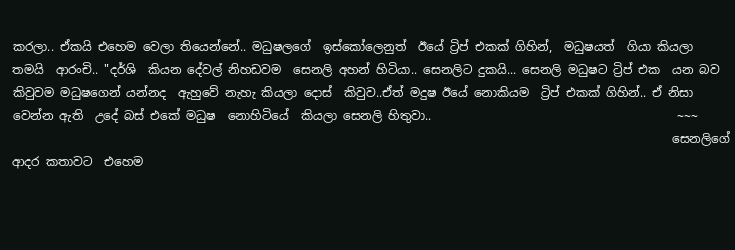කරලා.. ඒකයි එහෙම වෙලා තියෙන්නේ.. මධුෂලගේ  ඉස්කෝලෙනුත්  ඊයේ ට්‍රිප් එකක් ගිහින්,  මධුෂයත්  ගියා කියලා තමයි  ආරංචි.. "දර්ශි  කියන දේවල් නිහඩවම  සෙනලි අහන් හිටියා.. සෙනලිට දුකයි... සෙනලි මධුෂට ට්‍රිප් එක  යන බව කිවුවම මධුෂගෙන් යන්නද  ඇහුවේ නැහැ කියලා දොස්  කිවුව..ඒත් මදුෂ ඊයේ නොකියම  ට්‍රිප් එකක් ගිහින්.. ඒ නිසා වෙන්න ඇති  උදේ බස් එකේ මධුෂ  නොහිටියේ  කියලා සෙනලි හිතුවා..                                         ~~~
                                                                                                              සෙනලිගේ ආදර කතාවට  එහෙම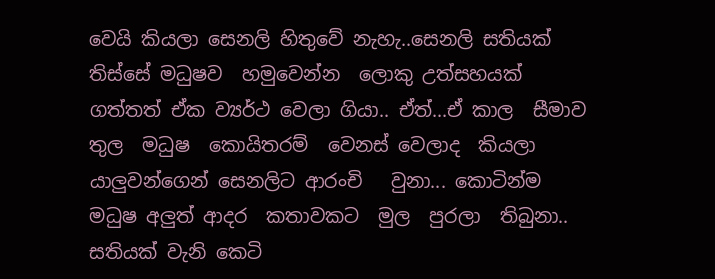වෙයි කියලා සෙනලි හිතුවේ නැහැ..සෙනලි සතියක් තිස්සේ මධුෂව  හමුවෙන්න  ලොකු උත්සහයක් ගත්තත් ඒක ව්‍යර්ථ වෙලා ගියා.. ඒත්...ඒ කාල  සීමාව  තුල  මධුෂ  කොයිතරම්  වෙනස් වෙලාද  කියලා  යාලුවන්ගෙන් සෙනලිට ආරංචි   වුනා... කොටින්ම මධුෂ අලුත් ආදර  කතාවකට  මුල  පුරලා  තිබුනා.. සතියක් වැනි කෙටි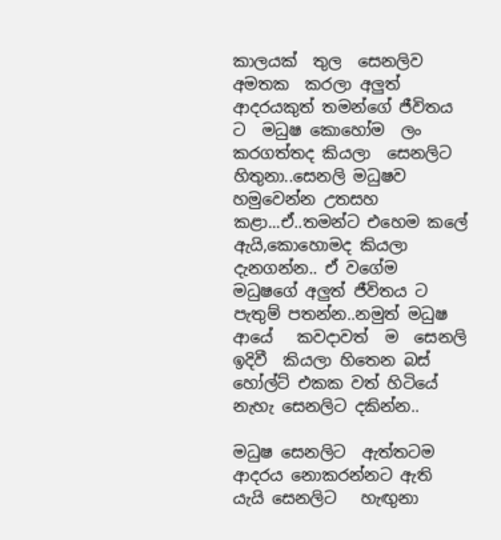කාලයක්  තුල  සෙනලිව   අමතක  කරලා අලුත් ආදරයකුත් තමන්ගේ ජීවිතය ට  මධුෂ කොහෝම  ලං කරගත්තද කියලා  සෙනලිට හිතුනා..සෙනලි මධුෂව හමුවෙන්න උතසහ කළා...ඒ..තමන්ට එහෙම කලේ ඇයි,කොහොමද කියලා දැනගන්න.. ඒ වගේම මධුෂගේ අලුත් ජීවිතය ට පැතුම් පතන්න..නමුත් මධුෂ  ආයේ   කවදාවත්  ම  සෙනලි ඉදිවී  කියලා හිතෙන බස් හෝල්ට් එකක වත් හිටියේ නැහැ සෙනලිට දකින්න..

මධුෂ සෙනලිට  ඇත්තටම ආදරය නොකරන්නට ඇති යැයි සෙනලිට   හැඟුනා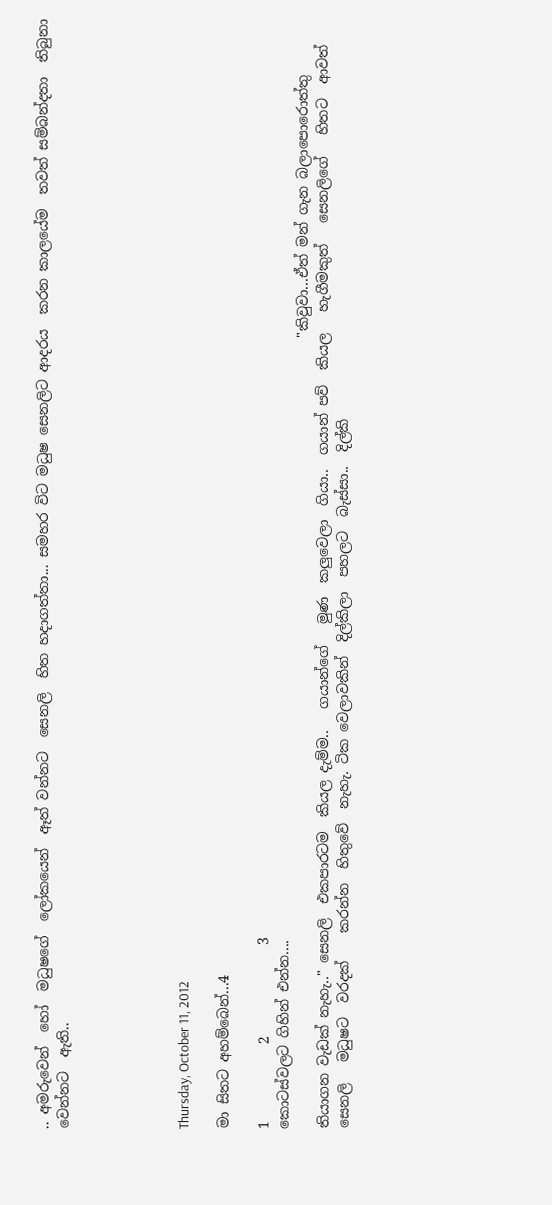.. අමරුවෙන්  හෝ  මධුෂගේ  ලෝකයෙන්  ඈත් වන්නට  සෙනලි  හිත හදාගත්තා... සමහර විට මධුෂ සෙනලිට ආදරය  කරන කාලයේම  තවත් සම්බන්දතා  තිබුනා  වෙන්නට  ඇති..





Thursday, October 11, 2012

මා සිතට අහම්බෙන්...4

1           2             3
කොටස්වලට ගිහින් එන්න....
                                                                                                                 "කිවුවා...ඒත් මන් ගැන බලාපොරොත්තු තියාගන වැඩක් නැහැ.." සෙනලි  එකපාරටම  කියල දැම්ම..   ගයාන්ගේ   මුණ  කලුවෙලා  ගියා..  ගයාන් පව්  කියල   හැගීමකුත්   සෙනලිගේ   හිතට  ආවත්   සෙනලි   මධුෂට  වරදක්    කරන්න  හිතුවේ  නැහැ. ටික වෙලාවකින්  දිල්කිලා  පහලට  බැස්සා..  දිල්කි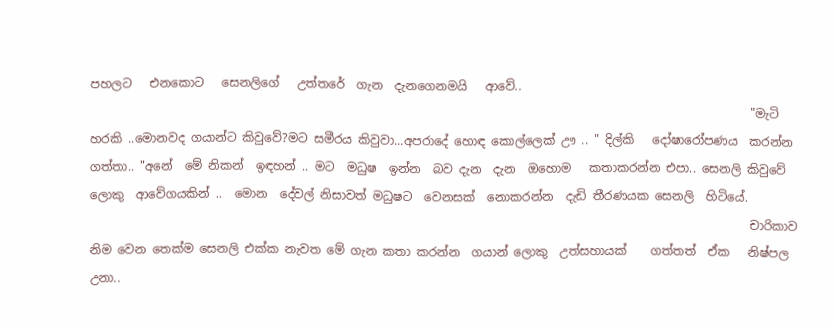පහලට   එනකොට   සෙනලිගේ   උත්තරේ  ගැන  දැනගෙනමයි   ආවේ..
                                                                                                              "මැටි හරකි ..මොනවද ගයාන්ට කිවුවේ?මට සමීරය කිවුවා...අපරාදේ හොඳ කොල්ලෙක් ඌ .. " දිල්කි   දෝෂාරෝපණය  කරන්න ගත්තා.. "අනේ  මේ නිකන්  ඉඳහන් .. මට  මධුෂ  ඉන්න  බව දැන  දැන  ඔහොම   කතාකරන්න එපා.. සෙනලි කිවුවේ  ලොකු  ආවේගයකින් ..  මොන  දේවල් නිසාවත් මධුෂට  වෙනසක්  නොකරන්න  දැඩි තීරණයක සෙනලි  හිටියේ.
                                                                                                              චාරිකාව නිම වෙන තෙක්ම සෙනලි එක්ක නැවත මේ ගැන කතා කරන්න  ගයාන් ලොකු  උත්සහායක්    ගත්තත්  ඒක   නිෂ්පල උනා..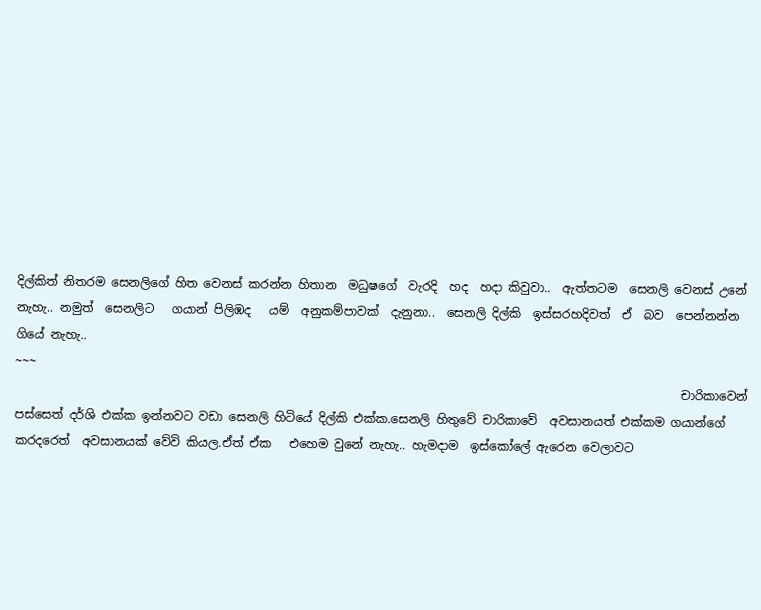දිල්කිත් නිතරම සෙනලිගේ හිත වෙනස් කරන්න හිතාන  මධුෂගේ  වැරදි  හද  හදා කිවුවා..  ඇත්තටම  සෙනලි වෙනස් උනේ නැහැ.. නමුත්  සෙනලිට   ගයාන් පිලිඹද   යම්  අනුකම්පාවක්  දැනුනා..  සෙනලි දිල්කි  ඉස්සරහදිවත්  ඒ  බව  පෙන්නන්න  ගියේ නැහැ..                                                                                                                                    ~~~
                                                                                                               චාරිකාවෙන් පස්සෙත් දර්ශි එක්ක ඉන්නවට වඩා සෙනලි හිටියේ දිල්කි එක්ක.සෙනලි හිතුවේ චාරිකාවේ  අවසානයත් එක්කම ගයාන්ගේ කරදරෙත්  අවසානයක් වේවි කියල.ඒත් ඒක   එහෙම වුනේ නැහැ.. හැමදාම  ඉස්කෝලේ ඇරෙන වෙලාවට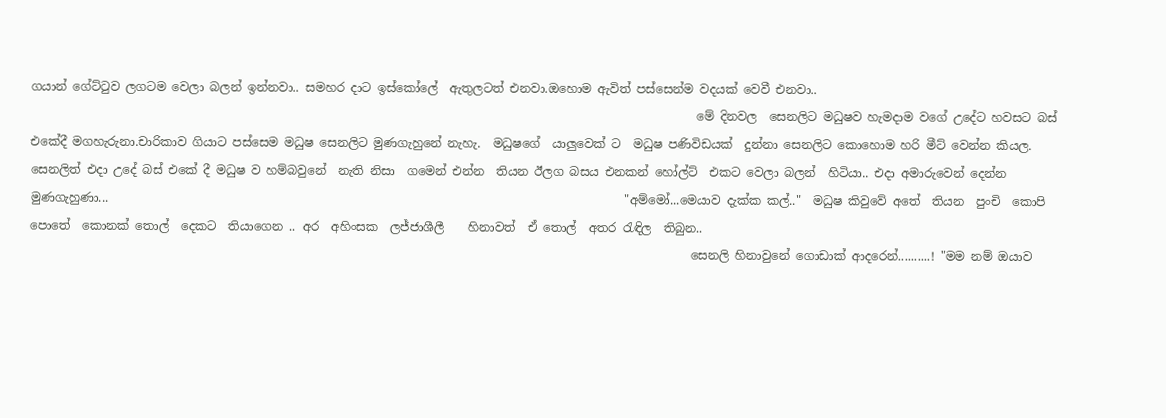ගයාන් ගේට්ටුව ලගටම වෙලා බලන් ඉන්නවා.. සමහර දාට ඉස්කෝලේ  ඇතුලටත් එනවා.ඔහොම ඇවිත් පස්සෙන්ම වදයක් වෙවී එනවා..
                                                                                                               මේ දිනවල  සෙනලිට මධුෂව හැමදාම වගේ උදේට හවසට බස් එකේදී මගහැරුනා.චාරිකාව ගියාට පස්සෙම මධුෂ සෙනලිට මුණගැහුනේ නැහැ.  මධුෂගේ  යාලුවෙක් ට  මධුෂ පණිවිඩයක්  දුන්නා සෙනලිට කොහොම හරි මීට් වෙන්න කියල. සෙනලිත් එදා උදේ බස් එකේ දී මධුෂ ව හම්බවුනේ  නැති නිසා  ගමෙන් එන්න  තියන ඊලග බසය එනකන් හෝල්ට්  එකට වෙලා බලන්  හිටියා.. එදා අමාරුවෙන් දෙන්න මුණගැහුණා...                                                                                      "අම්මෝ...මෙයාව දැක්ක කල්.."  මධුෂ කිවුවේ අතේ  තියන  පුංචි  කොපි පොතේ  කොනක් තොල්  දෙකට  තියාගෙන .. අර  අහිංසක  ලජ්ජාශීලී    හිනාවත්  ඒ තොල්  අතර රැඳිල  තිබුන..
                                                                                                              සෙනලි හිනාවුනේ ගොඩාක් ආදරෙන්..........! "මම නම් ඔයාව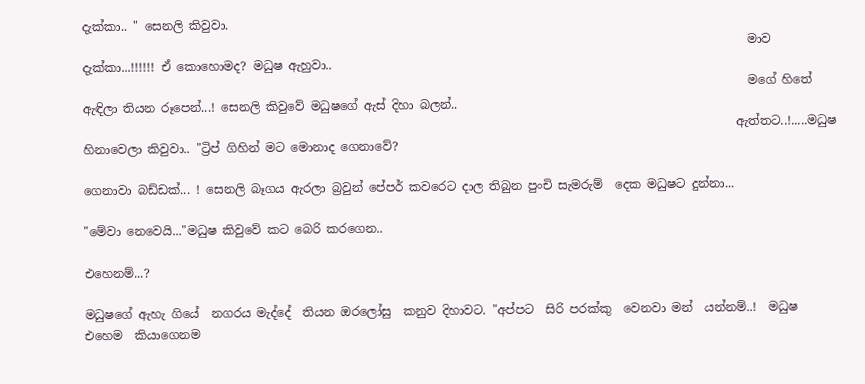දැක්කා.. " සෙනලි කිවුවා.
                                                                                                               මාව දැක්කා...!!!!!! ඒ කොහොමද? මධුෂ ඇහුවා..
                                                                                                               මගේ හිතේ ඇඳිලා තියන රූපෙන්...! සෙනලි කිවුවේ මධුෂගේ ඇස් දිහා බලන්..
                                                                                                             ඇත්තට..!.....මධුෂ  හිනාවෙලා කිවුවා.. "ට්‍රිප් ගිහින් මට මොනාද ගෙනාවේ?

ගෙනාවා බඩ්ඩක්... ! සෙනලි බෑගය ඇරලා බ්‍රවුන් පේපර් කවරෙට දාල තිබුන පුංචි සැමරුම්  දෙක මධුෂට දුන්නා...

"මේවා නෙවෙයි..."මධුෂ කිවුවේ කට බෙරි කරගෙන..

එහෙනම්...?

මධුෂගේ ඇහැ ගියේ  නගරය මැද්දේ  තියන ඔරලෝසු  කනුව දිහාවට. "අප්පට  සිරි පරක්කු  වෙනවා මන්  යන්නම්..!  මධුෂ එහෙම  කියාගෙනම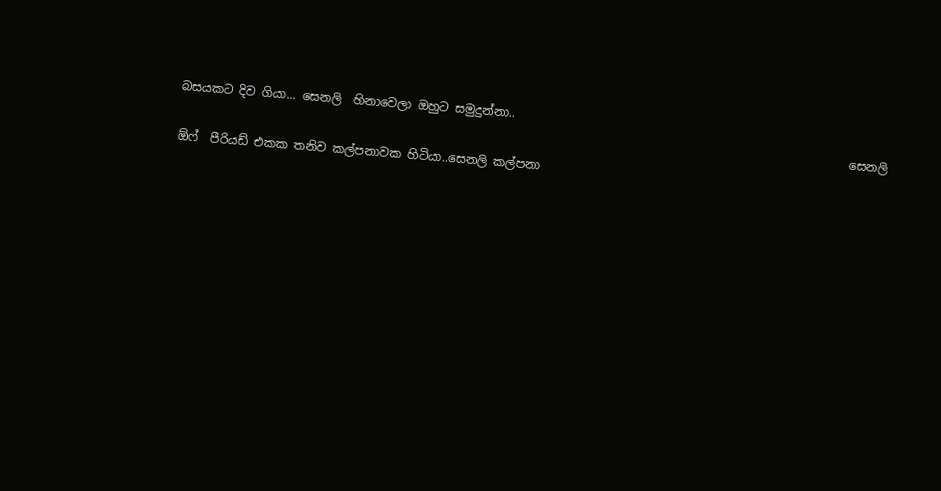බසයකට දිව ගියා... සෙනලි  හිනාවෙලා ඔහුට සමුදුන්නා..
                                                                                                                සෙනලි ඕෆ්  පීරියඩ් එකක තනිව කල්පනාවක හිටියා..සෙනලි කල්පනා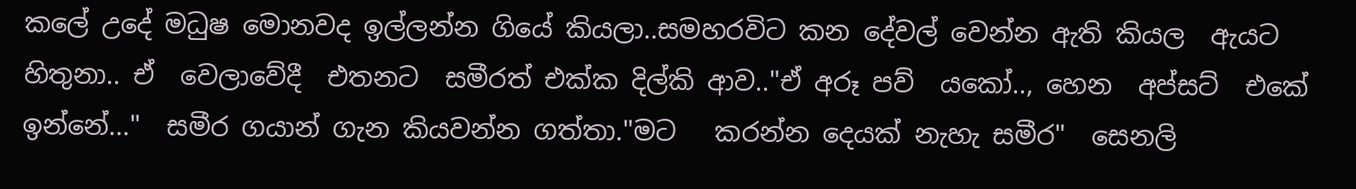කලේ උදේ මධුෂ මොනවද ඉල්ලන්න ගියේ කියලා..සමහරවිට කන දේවල් වෙන්න ඇති කියල  ඇයට හිතුනා.. ඒ  වෙලාවේදී  එතනට  සමීරත් එක්ක දිල්කි ආව.."ඒ අරූ පව්  යකෝ.., හෙන  අප්සට්  එකේ  ඉන්නේ..."  සමීර ගයාන් ගැන කියවන්න ගත්තා."මට   කරන්න දෙයක් නැහැ සමීර"  සෙනලි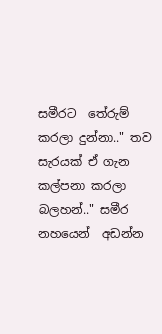සමීරට  තේරුම් කරලා දුන්නා.." තව සැරයක් ඒ ගැන කල්පනා කරලා බලහන්.." සමීර  නහයෙන්  අඩන්න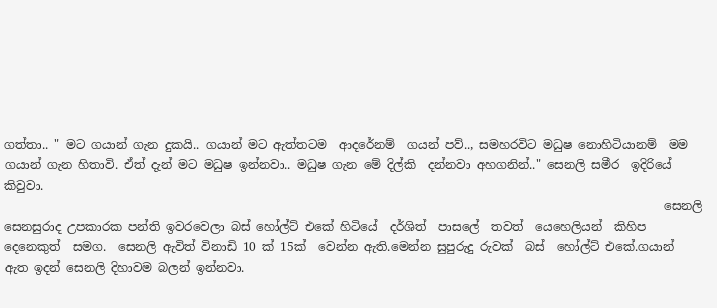ගත්තා.. " මට ගයාන් ගැන දුකයි.. ගයාන් මට ඇත්තටම  ආදරේනම්  ගයන් පව්.., සමහරවිට මධුෂ නොහිටියානම්  මම ගයාන් ගැන හිතාවි. ඒත් දැන් මට මධුෂ ඉන්නවා.. මධුෂ ගැන මේ දිල්කි  දන්නවා අහගනින්.." සෙනලි සමීර  ඉදිරියේ  කිවුවා.
                                                                                                              සෙනලි සෙනසුරාද උපකාරක පන්ති ඉවරවෙලා බස් හෝල්ට් එකේ හිටියේ  දර්ශිත්  පාසලේ  තවත්  යෙහෙලියන්  කිහිප  දෙනෙකුත්  සමග.  සෙනලි ඇවිත් විනාඩි 10 ක් 15ක්  වෙන්න ඇති.මෙන්න සුපුරුදු රුවක්  බස්  හෝල්ට් එකේ.ගයාන් ඇත ඉදන් සෙනලි දිහාවම බලන් ඉන්නවා.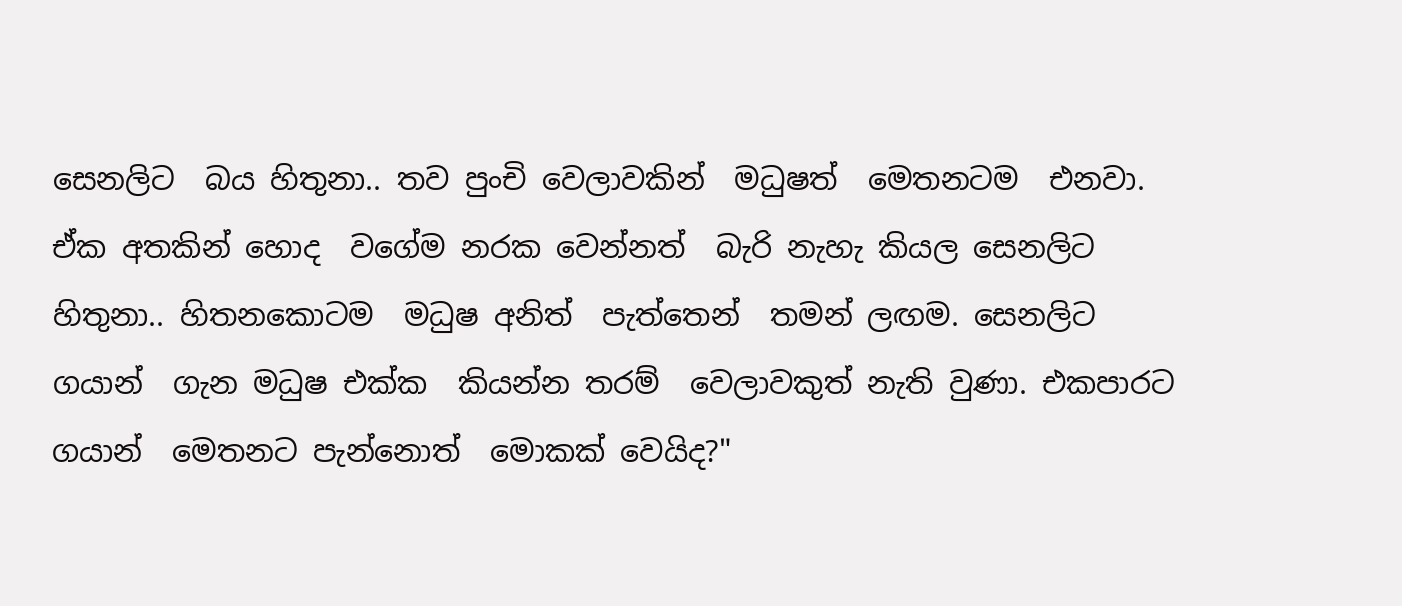සෙනලිට  බය හිතුනා.. තව පුංචි වෙලාවකින්  මධුෂත්  මෙතනටම  එනවා. ඒක අතකින් හොද  වගේම නරක වෙන්නත්  බැරි නැහැ කියල සෙනලිට හිතුනා.. හිතනකොටම  මධුෂ අනිත්  පැත්තෙන්  තමන් ලඟම. සෙනලිට  ගයාන්  ගැන මධුෂ එක්ක  කියන්න තරම්  වෙලාවකුත් නැති වුණා. එකපාරට ගයාන්  මෙතනට පැන්නොත්  මොකක් වෙයිද?"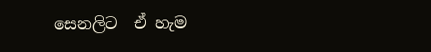සෙනලිට  ඒ හැම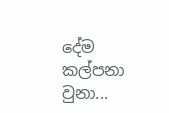දේම  කල්පනා  වුනා...